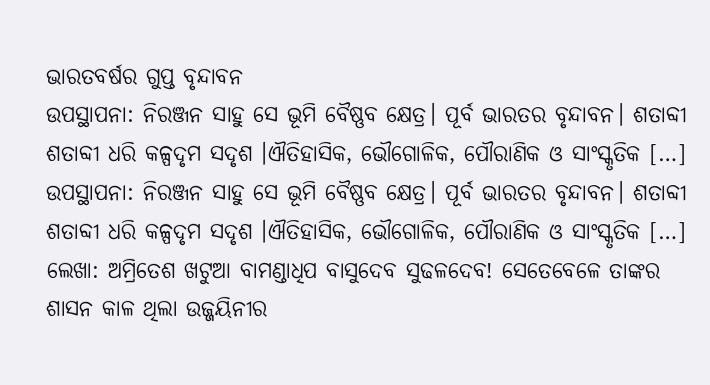ଭାରତବର୍ଷର ଗୁପ୍ତ ବୃନ୍ଦାବନ
ଉପସ୍ଥାପନା: ନିରଞ୍ଜନ ସାହୁ ସେ ଭୂମି ବୈଷ୍ଣବ କ୍ଷେତ୍ର। ପୂର୍ବ ଭାରତର ବୃନ୍ଦାବନ। ଶତାବ୍ଦୀ ଶତାବ୍ଦୀ ଧରି କଳ୍ପଦୃମ ସଦୃଶ ।ଐତିହାସିକ, ଭୌଗୋଳିକ, ପୌରାଣିକ ଓ ସାଂସ୍କୃତିକ […]
ଉପସ୍ଥାପନା: ନିରଞ୍ଜନ ସାହୁ ସେ ଭୂମି ବୈଷ୍ଣବ କ୍ଷେତ୍ର। ପୂର୍ବ ଭାରତର ବୃନ୍ଦାବନ। ଶତାବ୍ଦୀ ଶତାବ୍ଦୀ ଧରି କଳ୍ପଦୃମ ସଦୃଶ ।ଐତିହାସିକ, ଭୌଗୋଳିକ, ପୌରାଣିକ ଓ ସାଂସ୍କୃତିକ […]
ଲେଖା: ଅମ୍ରିତେଶ ଖଟୁଆ ବାମଣ୍ଡାଧିପ ବାସୁଦେବ ସୁଢଳଦେବ! ସେତେବେଳେ ତାଙ୍କର ଶାସନ କାଳ ଥିଲା ଉଜ୍ଜୟିନୀର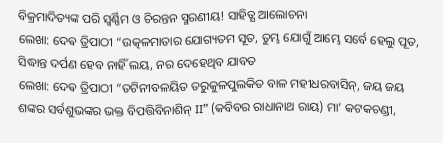ବିକ୍ରମାଦିତ୍ୟଙ୍କ ପରି ସ୍ଵର୍ଣ୍ଣିମ ଓ ଚିରନ୍ତନ ସ୍ମରଣୀୟ! ସାହିତ୍ଯ ଆଲୋଚନା
ଲେଖା: ଦେଵ ତ୍ରିପାଠୀ “ଉତ୍କଳମାତାର ଯୋଗ୍ୟତମ ସୂତ, ତୁମ୍ଭ ଯୋଗୁଁ ଆମ୍ଭେ ସର୍ବେ ହେଲୁ ପୂତ, ସିଦ୍ଧାନ୍ତ ଦର୍ପଣ ହେବ ନାହିଁ ଲୟ, ନର ଦେହେଥିବ ଯାବତ
ଲେଖା: ଦେଵ ତ୍ରିପାଠୀ “ତଟିନୀବଳୟିତ ତରୁକୁଳପୁଲକିତ ବାଳ ମହୀଧରବାସିନ୍, ଜୟ ଜୟ ଶଙ୍କର ସର୍ବଶୁଭଙ୍କର ଭକ୍ତ ବିପତ୍ତିବିନାଶିନ୍ II” (କବିବର ରାଧାନାଥ ରାୟ) ମା’ କଟକଚଣ୍ଡୀ,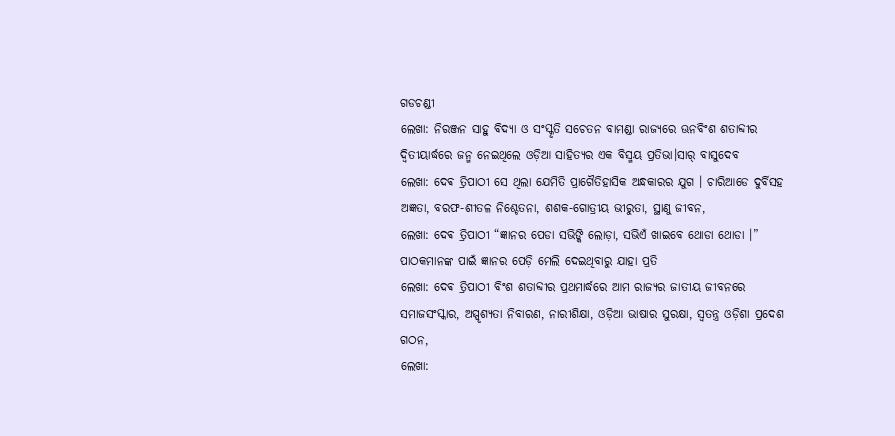ଗଡଚଣ୍ଡୀ
ଲେଖା: ନିରଞ୍ଜନ ସାହୁ ବିଦ୍ୟା ଓ ସଂସ୍କୃତି ସଚେତନ ବାମଣ୍ଡା ରାଜ୍ୟରେ ଊନବିଂଶ ଶତାବ୍ଦୀର ଦ୍ଵିତୀୟାର୍ଦ୍ଧରେ ଜନ୍ମ ନେଇଥିଲେ ଓଡ଼ିଆ ସାହିତ୍ୟର ଏକ ବିସ୍ମୟ ପ୍ରତିଭା।ସାର୍ ବାସୁଦେବ
ଲେଖା: ଦେଵ ତ୍ରିପାଠୀ ସେ ଥିଲା ଯେମିତି ପ୍ରାଗୈତିହାସିକ ଅନ୍ଧକାରର ଯୁଗ । ଚାରିଆଡେ ଦୁର୍ବିସହ ଅଜ୍ଞତା, ବରଫ-ଶୀତଳ ନିଶ୍ଚେତନା, ଶଶକ-ଗୋତ୍ରୀୟ ଭୀରୁତା, ସ୍ଥାଣୁ ଜୀବନ,
ଲେଖା: ଦେଵ ତ୍ରିପାଠୀ “ଜ୍ଞାନର ପେଡା ସଭିଙ୍କି ଲୋଡ଼ା, ସଭିଏଁ ଖାଇବେ ଥୋଡା ଥୋଡା ।” ପାଠକମାନଙ୍କ ପାଇଁ ଜ୍ଞାନର ପେଡ଼ି ମେଲି ଦେଇଥିବାରୁ ଯାହା ପ୍ରତି
ଲେଖା: ଦେଵ ତ୍ରିପାଠୀ ବିଂଶ ଶତାବ୍ଦୀର ପ୍ରଥମାର୍ଦ୍ଧରେ ଆମ ରାଜ୍ୟର ଜାତୀୟ ଜୀବନରେ ସମାଜସଂସ୍କାର, ଅସ୍ପୃଶ୍ୟତା ନିବାରଣ, ନାରୀଶିକ୍ଷା, ଓଡ଼ିଆ ଭାଷାର ସୁରକ୍ଷା, ସ୍ବତନ୍ତ୍ର ଓଡ଼ିଶା ପ୍ରଦେଶ ଗଠନ,
ଲେଖା: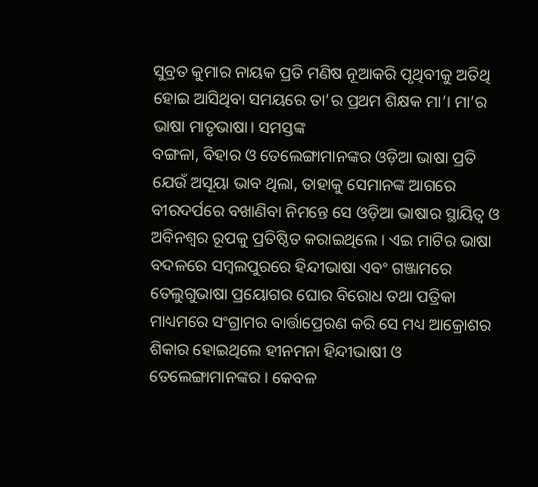ସୁବ୍ରତ କୁମାର ନାୟକ ପ୍ରତି ମଣିଷ ନୂଆକରି ପୃଥିବୀକୁ ଅତିଥି ହୋଇ ଆସିଥିବା ସମୟରେ ତା’ର ପ୍ରଥମ ଶିକ୍ଷକ ମା’। ମା’ର ଭାଷା ମାତୃଭାଷା। ସମସ୍ତଙ୍କ
ବଙ୍ଗଳା, ବିହାର ଓ ତେଲେଙ୍ଗାମାନଙ୍କର ଓଡ଼ିଆ ଭାଷା ପ୍ରତି ଯେଉଁ ଅସୂୟା ଭାବ ଥିଲା, ତାହାକୁ ସେମାନଙ୍କ ଆଗରେ ବୀରଦର୍ପରେ ବଖାଣିବା ନିମନ୍ତେ ସେ ଓଡ଼ିଆ ଭାଷାର ସ୍ଥାୟିତ୍ୱ ଓ ଅବିନଶ୍ୱର ରୂପକୁ ପ୍ରତିଷ୍ଠିତ କରାଇଥିଲେ । ଏଇ ମାଟିର ଭାଷା ବଦଳରେ ସମ୍ବଲପୁରରେ ହିନ୍ଦୀଭାଷା ଏବଂ ଗଞ୍ଜାମରେ ତେଲୁଗୁଭାଷା ପ୍ରୟୋଗର ଘୋର ବିରୋଧ ତଥା ପତ୍ରିକା ମାଧ୍ୟମରେ ସଂଗ୍ରାମର ବାର୍ତ୍ତାପ୍ରେରଣ କରି ସେ ମଧ୍ୟ ଆକ୍ରୋଶର ଶିକାର ହୋଇଥିଲେ ହୀନମନା ହିନ୍ଦୀଭାଷୀ ଓ ତେଲେଙ୍ଗାମାନଙ୍କର । କେବଳ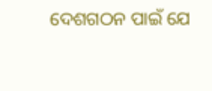ଦେଶଗଠନ ପାଇଁ ଯେ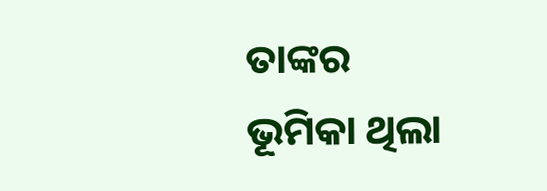ତାଙ୍କର ଭୂମିକା ଥିଲା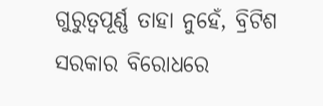ଗୁରୁତ୍ଵପୂର୍ଣ୍ଣ ତାହା ନୁହେଁ, ବ୍ରିଟିଶ ସରକାର ବିରୋଧରେ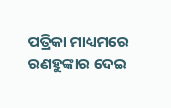ପତ୍ରିକା ମାଧ୍ୟମରେ ରଣହୁଙ୍କାର ଦେଇ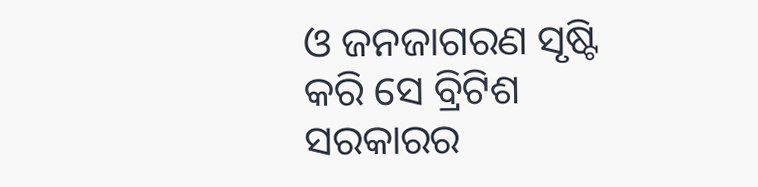ଓ ଜନଜାଗରଣ ସୃଷ୍ଟି କରି ସେ ବ୍ରିଟିଶ ସରକାରର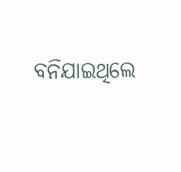ବନିଯାଇଥିଲେ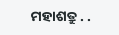ମହାଶତ୍ରୁ . .